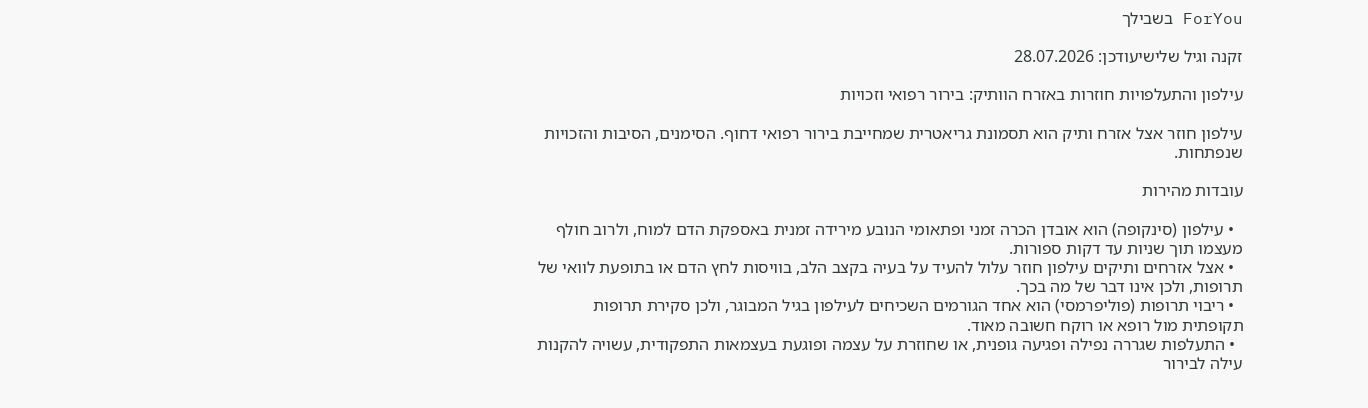ForYou בשבילך

זקנה וגיל שלישיעודכן: 28.07.2026

עילפון והתעלפויות חוזרות באזרח הוותיק: בירור רפואי וזכויות

עילפון חוזר אצל אזרח ותיק הוא תסמונת גריאטרית שמחייבת בירור רפואי דחוף. הסימנים, הסיבות והזכויות שנפתחות.

עובדות מהירות

  • עילפון (סינקופה) הוא אובדן הכרה זמני ופתאומי הנובע מירידה זמנית באספקת הדם למוח, ולרוב חולף מעצמו תוך שניות עד דקות ספורות.
  • אצל אזרחים ותיקים עילפון חוזר עלול להעיד על בעיה בקצב הלב, בוויסות לחץ הדם או בתופעת לוואי של תרופות, ולכן אינו דבר של מה בכך.
  • ריבוי תרופות (פוליפרמסי) הוא אחד הגורמים השכיחים לעילפון בגיל המבוגר, ולכן סקירת תרופות תקופתית מול רופא או רוקח חשובה מאוד.
  • התעלפות שגררה נפילה ופגיעה גופנית, או שחוזרת על עצמה ופוגעת בעצמאות התפקודית, עשויה להקנות עילה לבירור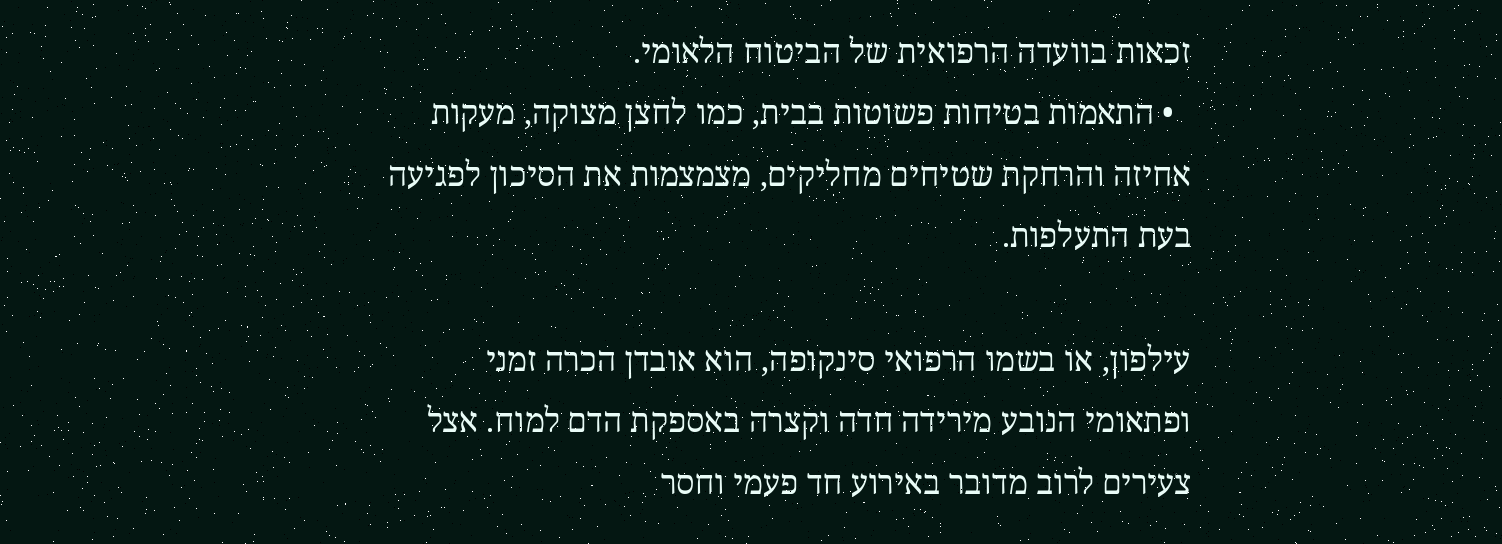זכאות בוועדה הרפואית של הביטוח הלאומי.
  • התאמות בטיחות פשוטות בבית, כמו לחצן מצוקה, מעקות אחיזה והרחקת שטיחים מחליקים, מצמצמות את הסיכון לפגיעה בעת התעלפות.

עילפון, או בשמו הרפואי סינקופה, הוא אובדן הכרה זמני ופתאומי הנובע מירידה חדה וקצרה באספקת הדם למוח. אצל צעירים לרוב מדובר באירוע חד פעמי וחסר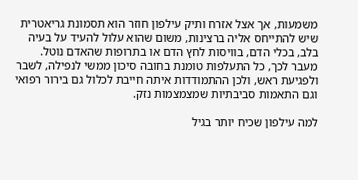משמעות, אך אצל אזרח ותיק עילפון חוזר הוא תסמונת גריאטרית שיש להתייחס אליה ברצינות, משום שהוא עלול להעיד על בעיה בלב, בכלי הדם, בוויסות לחץ הדם או בתרופות שהאדם נוטל. מעבר לכך, כל התעלפות טומנת בחובה סיכון ממשי לנפילה, לשבר ולפגיעת ראש, ולכן ההתמודדות איתה חייבת לכלול גם בירור רפואי וגם התאמות סביבתיות שמצמצמות נזק.

למה עילפון שכיח יותר בגיל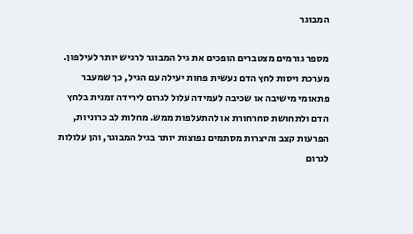המבוגר

מספר גורמים מצטברים הופכים את גיל המבוגר לרגיש יותר לעילפון. מערכת ויסות לחץ הדם נעשית פחות יעילה עם הגיל, כך שמעבר פתאומי מישיבה או שכיבה לעמידה עלול לגרום לירידה זמנית בלחץ הדם ולתחושת סחרחורת או להתעלפות ממש. מחלות לב כרוניות, הפרעות קצב והיצרות מסתמים נפוצות יותר בגיל המבוגר, והן עלולות לגרום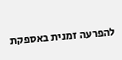להפרעה זמנית באספקת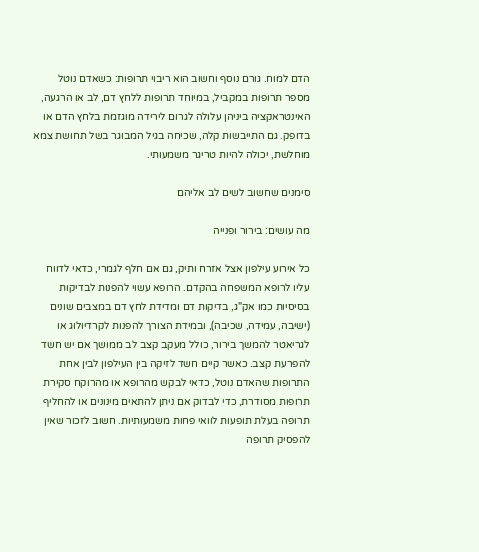הדם למוח. גורם נוסף וחשוב הוא ריבוי תרופות: כשאדם נוטל מספר תרופות במקביל, במיוחד תרופות ללחץ דם, לב או הרגעה, האינטראקציה ביניהן עלולה לגרום לירידה מוגזמת בלחץ הדם או בדופק. גם התייבשות קלה, שכיחה בגיל המבוגר בשל תחושת צמא מוחלשת, יכולה להיות טריגר משמעותי.

סימנים שחשוב לשים לב אליהם

מה עושים: בירור ופנייה

כל אירוע עילפון אצל אזרח ותיק, גם אם חלף לגמרי, כדאי לדווח עליו לרופא המשפחה בהקדם. הרופא עשוי להפנות לבדיקות בסיסיות כמו אק"ג, בדיקות דם ומדידת לחץ דם במצבים שונים (ישיבה, עמידה, שכיבה), ובמידת הצורך להפנות לקרדיולוג או לגריאטר להמשך בירור, כולל מעקב קצב לב ממושך אם יש חשד להפרעת קצב. כאשר קיים חשד לזיקה בין העילפון לבין אחת התרופות שהאדם נוטל, כדאי לבקש מהרופא או מהרוקח סקירת תרופות מסודרת, כדי לבדוק אם ניתן להתאים מינונים או להחליף תרופה בעלת תופעות לוואי פחות משמעותיות. חשוב לזכור שאין להפסיק תרופה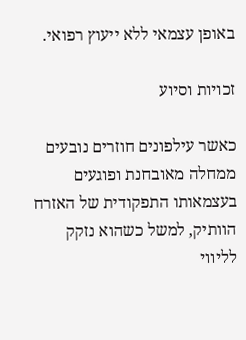באופן עצמאי ללא ייעוץ רפואי.

זכויות וסיוע

כאשר עילפונים חוזרים נובעים ממחלה מאובחנת ופוגעים בעצמאותו התפקודית של האזרח הוותיק, למשל כשהוא נזקק לליווי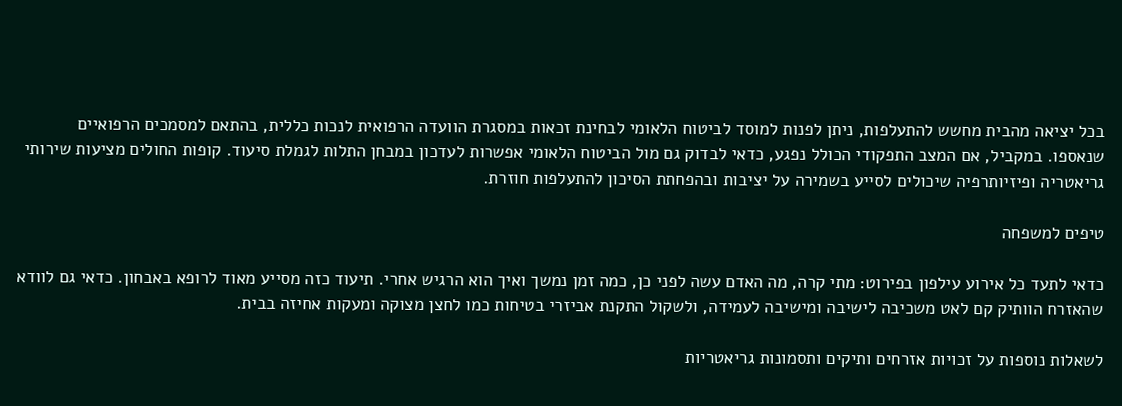בכל יציאה מהבית מחשש להתעלפות, ניתן לפנות למוסד לביטוח הלאומי לבחינת זכאות במסגרת הוועדה הרפואית לנכות כללית, בהתאם למסמכים הרפואיים שנאספו. במקביל, אם המצב התפקודי הכולל נפגע, כדאי לבדוק גם מול הביטוח הלאומי אפשרות לעדכון במבחן התלות לגמלת סיעוד. קופות החולים מציעות שירותי גריאטריה ופיזיותרפיה שיכולים לסייע בשמירה על יציבות ובהפחתת הסיכון להתעלפות חוזרת.

טיפים למשפחה

כדאי לתעד כל אירוע עילפון בפירוט: מתי קרה, מה האדם עשה לפני כן, כמה זמן נמשך ואיך הוא הרגיש אחרי. תיעוד כזה מסייע מאוד לרופא באבחון. כדאי גם לוודא שהאזרח הוותיק קם לאט משכיבה לישיבה ומישיבה לעמידה, ולשקול התקנת אביזרי בטיחות כמו לחצן מצוקה ומעקות אחיזה בבית.

לשאלות נוספות על זכויות אזרחים ותיקים ותסמונות גריאטריות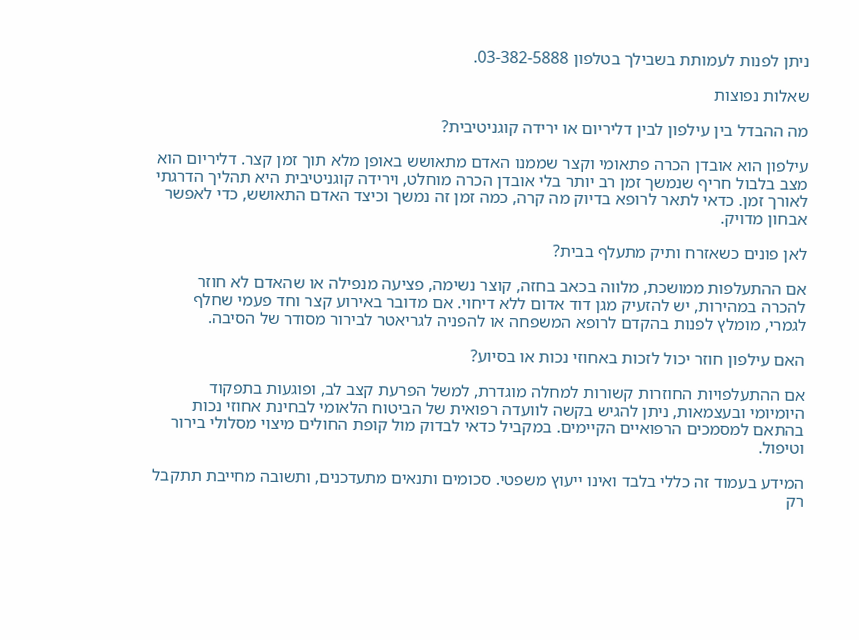ניתן לפנות לעמותת בשבילך בטלפון 03-382-5888.

שאלות נפוצות

מה ההבדל בין עילפון לבין דליריום או ירידה קוגניטיבית?

עילפון הוא אובדן הכרה פתאומי וקצר שממנו האדם מתאושש באופן מלא תוך זמן קצר. דליריום הוא מצב בלבול חריף שנמשך זמן רב יותר בלי אובדן הכרה מוחלט, וירידה קוגניטיבית היא תהליך הדרגתי לאורך זמן. כדאי לתאר לרופא בדיוק מה קרה, כמה זמן זה נמשך וכיצד האדם התאושש, כדי לאפשר אבחון מדויק.

לאן פונים כשאזרח ותיק מתעלף בבית?

אם ההתעלפות ממושכת, מלווה בכאב בחזה, קוצר נשימה, פציעה מנפילה או שהאדם לא חוזר להכרה במהירות, יש להזעיק מגן דוד אדום ללא דיחוי. אם מדובר באירוע קצר וחד פעמי שחלף לגמרי, מומלץ לפנות בהקדם לרופא המשפחה או להפניה לגריאטר לבירור מסודר של הסיבה.

האם עילפון חוזר יכול לזכות באחוזי נכות או בסיוע?

אם ההתעלפויות החוזרות קשורות למחלה מוגדרת, למשל הפרעת קצב לב, ופוגעות בתפקוד היומיומי ובעצמאות, ניתן להגיש בקשה לוועדה רפואית של הביטוח הלאומי לבחינת אחוזי נכות בהתאם למסמכים הרפואיים הקיימים. במקביל כדאי לבדוק מול קופת החולים מיצוי מסלולי בירור וטיפול.

המידע בעמוד זה כללי בלבד ואינו ייעוץ משפטי. סכומים ותנאים מתעדכנים, ותשובה מחייבת תתקבל רק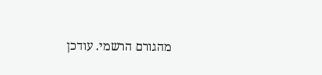מהגורם הרשמי. עודכן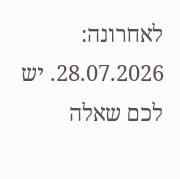לאחרונה: 28.07.2026. יש לכם שאלה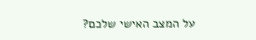על המצב האישי שלכם?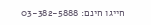חייגו חינם: 03-382-5888